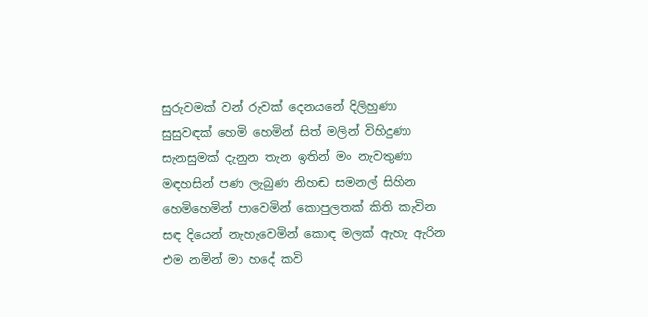සුරුවමක් වන් රුවක් දෙනයනේ දිලිහුණා
සුසුවඳක් හෙමි හෙමින් සිත් මලින් විහිදුණා
සැනසුමක් දැනුන තැන ඉතින් මං නැවතුණා
මඳහසින් පණ ලැබුණ නිහඬ සමනල් සිහින
හෙමිහෙමින් පාවෙමින් කොපුලතක් කිති කැවින
සඳ දියෙන් නැහැවෙමින් කොඳ මලක් ඇහැ ඇරින
එම නමින් මා හදේ කවි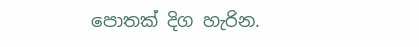පොතක් දිග හැරින.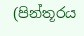(පින්තූරය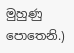මුහුණු පොතෙනි.)